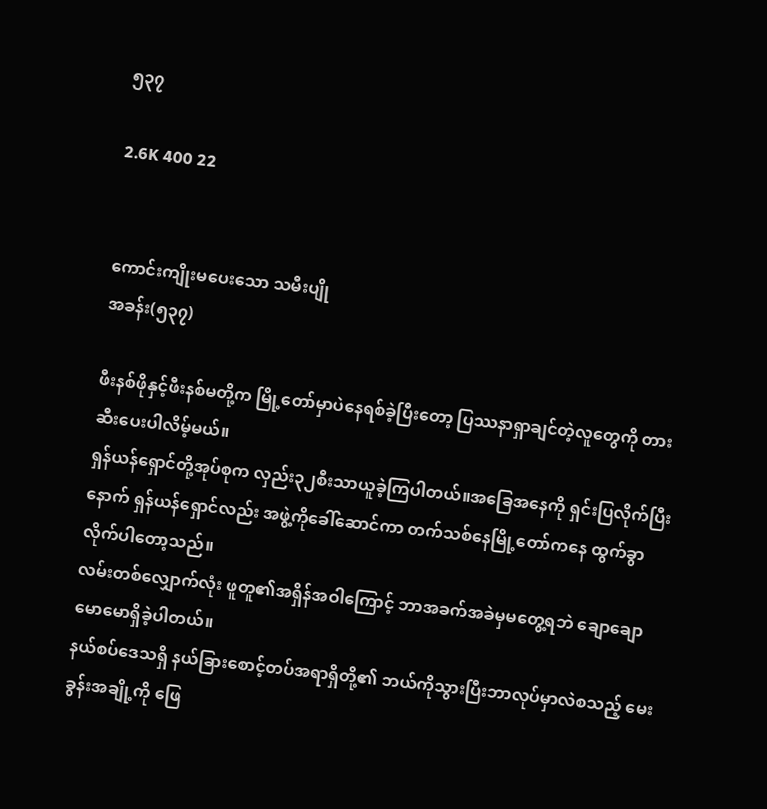၅၃၇

2.6K 400 22


ကောင်းကျိုးမပေးသော သမီးပျို
အခန်း(၅၃၇)

ဖီးနစ်ဖိုနှင့်ဖီးနစ်မတို့က မြို့တော်မှာပဲနေရစ်ခဲ့ပြီးတော့ ပြဿနာရှာချင်တဲ့လူတွေကို တားဆီးပေးပါလိမ့်မယ်။
ရှန်ယန်ရှောင်တို့အုပ်စုက လှည်း၃၂စီးသာယူခဲ့ကြပါတယ်။အခြေအနေကို ရှင်းပြလိုက်ပြီးနောက် ရှန်ယန်ရှောင်လည်း အဖွဲ့ကိုခေါ်ဆောင်ကာ တက်သစ်နေမြို့တော်ကနေ ထွက်ခွာလိုက်ပါတော့သည်။
လမ်းတစ်လျှောက်လုံး ဖူတူ၏အရှိန်အဝါကြောင့် ဘာအခက်အခဲမှမတွေ့ရဘဲ ချောချောမောမောရှိခဲ့ပါတယ်။
နယ်စပ်ဒေသရှိ နယ်ခြားစောင့်တပ်အရာရှိတို့၏ ဘယ်ကိုသွားပြီးဘာလုပ်မှာလဲစသည့် မေးခွန်းအချို့ကို ဖြေ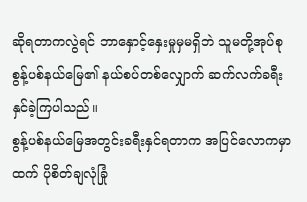ဆိုရတာကလွဲရင် ဘာနှောင့်နှေးမှုမှမရှိဘဲ သူမတို့အုပ်စု စွန့်ပစ်နယ်မြေ၏ နယ်စပ်တစ်လျှောက် ဆက်လက်ခရီးနှင်ခဲ့ကြပါသည်။
စွန့်ပစ်နယ်မြေအတွင်းခရီးနှင်ရတာက အပြင်လောကမှာထက် ပိုစိတ်ချလုံခြုံ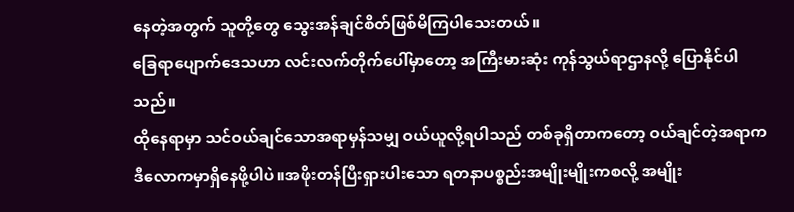နေတဲ့အတွက် သူတို့တွေ သွေးအန်ချင်စိတ်ဖြစ်မိကြပါသေးတယ်။
ခြေရာပျောက်ဒေသဟာ လင်းလက်တိုက်ပေါ်မှာတော့ အကြီးမားဆုံး ကုန်သွယ်ရာဌာနလို့ ပြောနိုင်ပါသည်။
ထိုနေရာမှာ သင်ဝယ်ချင်သောအရာမှန်သမျှ ဝယ်ယူလို့ရပါသည် တစ်ခုရှိတာကတော့ ဝယ်ချင်တဲ့အရာက ဒီလောကမှာရှိနေဖို့ပါပဲ။အဖိုးတန်ပြီးရှားပါးသော ရတနာပစ္စည်းအမျိုးမျိုးကစလို့ အမျိုး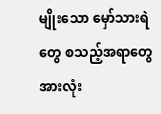မျိုးသော မှော်သားရဲတွေ စသည့်အရာတွေအားလုံး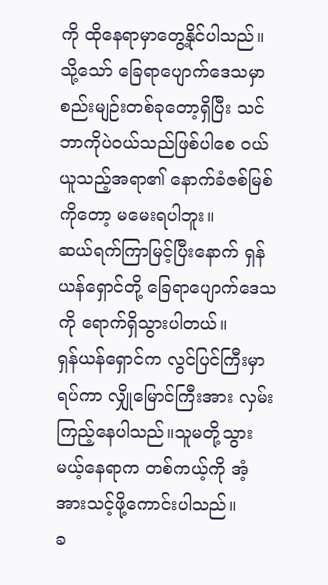ကို ထိုနေရာမှာတွေ့နိုင်ပါသည်။
သို့သော် ခြေရာပျောက်ဒေသမှာ စည်းမျဉ်းတစ်ခုတော့ရှိပြီး သင်ဘာကိုပဲဝယ်သည်ဖြစ်ပါစေ ဝယ်ယူသည့်အရာ၏ နောက်ခံဇစ်မြစ်ကိုတော့ မမေးရပါဘူး။
ဆယ်ရက်ကြာမြင့်ပြီးနောက် ရှန်ယန်ရှောင်တို့ ခြေရာပျောက်ဒေသကို ရောက်ရှိသွားပါတယ်။
ရှန်ယန်ရှောင်က လွင်ပြင်ကြီးမှာရပ်ကာ လျှိုမြောင်ကြီးအား လှမ်းကြည့်နေပါသည်။သူမတို့သွားမယ့်နေရာက တစ်ကယ့်ကို အံ့အားသင့်ဖို့ကောင်းပါသည်။
ခ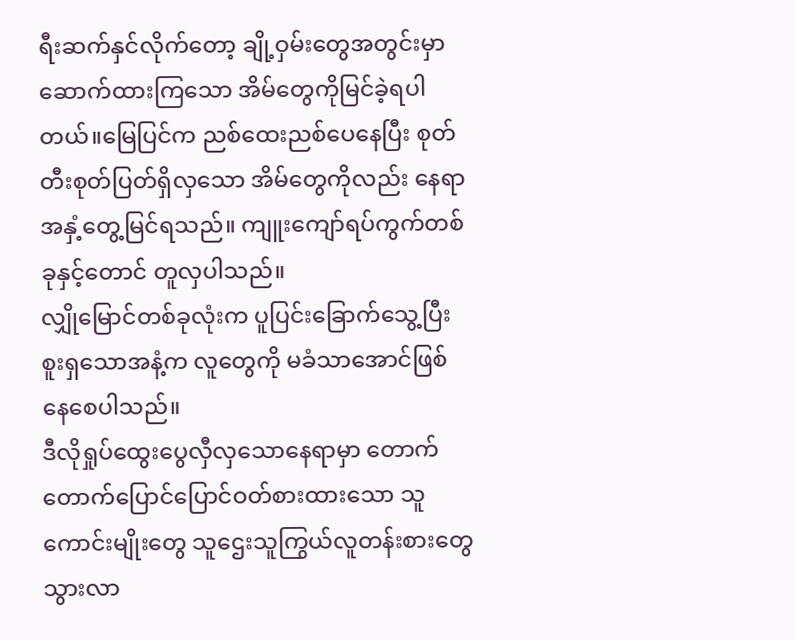ရီးဆက်နှင်လိုက်တော့ ချို့ဝှမ်းတွေအတွင်းမှာ ဆောက်ထားကြသော အိမ်တွေကိုမြင်ခဲ့ရပါတယ်။မြေပြင်က ညစ်ထေးညစ်ပေနေပြီး စုတ်တီးစုတ်ပြတ်ရှိလှသော အိမ်တွေကိုလည်း နေရာအနှံ့တွေ့မြင်ရသည်။ ကျူးကျော်ရပ်ကွက်တစ်ခုနှင့်တောင် တူလှပါသည်။
လျှိုမြောင်တစ်ခုလုံးက ပူပြင်းခြောက်သွေ့ပြီး စူးရှသောအနံ့က လူတွေကို မခံသာအောင်ဖြစ်နေစေပါသည်။
ဒီလိုရှုပ်ထွေးပွေလှီလှသောနေရာမှာ တောက်တောက်ပြောင်ပြောင်ဝတ်စားထားသော သူကောင်းမျိုးတွေ သူဌေးသူကြွယ်လူတန်းစားတွေ သွားလာ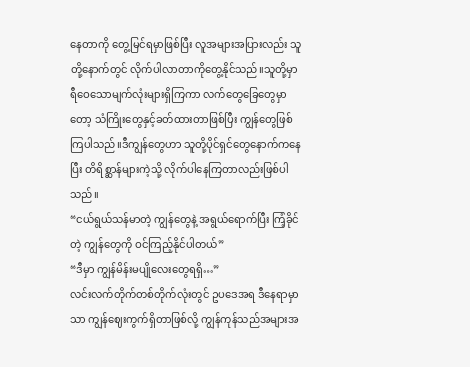နေတာကို တွေ့မြင်ရမှာဖြစ်ပြီး လူအများအပြားလည်း သူတို့နောက်တွင် လိုက်ပါလာတာကိုတွေ့နိုင်သည်။သူတို့မှာ ရီဝေသောမျက်လုံးများရှိကြကာ လက်တွေခြေတွေမှာတော့ သံကြိုးတွေနှင့်ခတ်ထားတာဖြစ်ပြီး ကျွန်တွေဖြစ်ကြပါသည်။ဒီကျွန်တွေဟာ သူတို့ပိုင်ရှင်တွေနောက်ကနေပြီး တိရိစ္ဆာန်များကဲ့သို့ လိုက်ပါနေကြတာလည်းဖြစ်ပါသည်။
“ငယ်ရွယ်သန်မာတဲ့ ကျွန်တွေနဲ့ အရွယ်ရောက်ပြီး ကြံ့ခိုင်တဲ့ ကျွန်တွေကို ဝင်ကြည့်နိုင်ပါတယ်”
“ဒီမှာ ကျွန်မိန်းမပျိုလေးတွေရရှိ…”
လင်းလက်တိုက်တစ်တိုက်လုံးတွင် ဥပဒေအရ ဒီနေရာမှာသာ ကျွန်ဈေးကွက်ရှိတာဖြစ်လို့ ကျွန်ကုန်သည်အများအ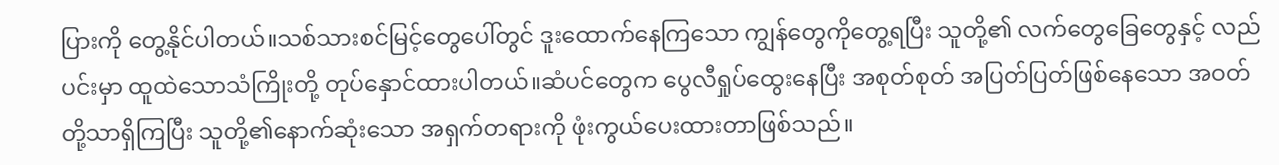ပြားကို တွေ့နိုင်ပါတယ်။သစ်သားစင်မြင့်တွေပေါ်တွင် ဒူးထောက်နေကြသော ကျွန်တွေကိုတွေ့ရပြီး သူတို့၏ လက်တွေခြေတွေနှင့် လည်ပင်းမှာ ထူထဲသောသံကြိုးတို့ တုပ်နှောင်ထားပါတယ်။ဆံပင်တွေက ပွေလီရှုပ်ထွေးနေပြီး အစုတ်စုတ် အပြတ်ပြတ်ဖြစ်နေသော အဝတ်တို့သာရှိကြပြီး သူတို့၏နောက်ဆုံးသော အရှက်တရားကို ဖုံးကွယ်ပေးထားတာဖြစ်သည်။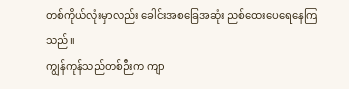တစ်ကိုယ်လုံးမှာလည်း ခေါင်းအစခြေအဆုံး ညစ်ထေးပေရေနေကြသည်။
ကျွန်ကုန်သည်တစ်ဉီးက ကျာ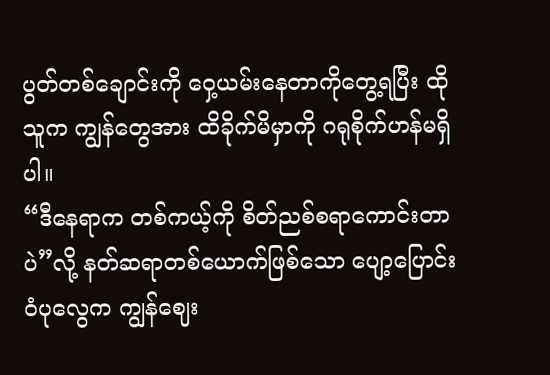ပွတ်တစ်ချောင်းကို ဝှေ့ယမ်းနေတာကိုတွေ့ရပြီး ထိုသူက ကျွန်တွေအား ထိခိုက်မိမှာကို ဂရုစိုက်ဟန်မရှိပါ။
“ဒီနေရာက တစ်ကယ့်ကို စိတ်ညစ်စရာကောင်းတာပဲ”လို့ နတ်ဆရာတစ်ယောက်ဖြစ်သော ပျော့ပြောင်းဝံပုလွေက ကျွန်ဈေး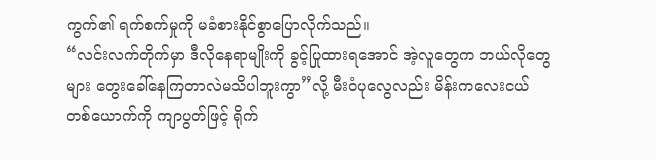ကွက်၏ ရက်စက်မှုကို မခံစားနိုင်စွာပြောလိုက်သည်။
“လင်းလက်တိုက်မှာ ဒီလိုနေရာမျိုးကို ခွင့်ပြုထားရအောင် အဲ့လူတွေက ဘယ်လိုတွေများ တွေးခေါ်နေကြတာလဲမသိပါဘူးကွာ”လို့ မီးဝံပုလွေလည်း မိန်းကလေးငယ်တစ်ယောက်ကို ကျာပွတ်ဖြင့် ရိုက်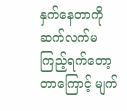နှက်နေတာကို ဆက်လက်မကြည့်ရက်တော့တာကြောင့် မျက်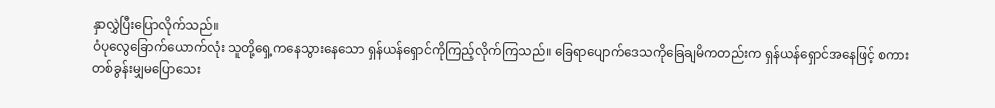နှာလွှဲပြီးပြောလိုက်သည်။
ဝံပုလွေခြောက်ယောက်လုံး သူတို့ရှေ့ကနေသွားနေသော ရှန်ယန်ရှောင်ကိုကြည့်လိုက်ကြသည်။ ခြေရာပျောက်ဒေသကိုခြေချမိကတည်းက ရှန်ယန်ရှောင်အနေဖြင့် စကားတစ်ခွန်းမျှမပြောသေး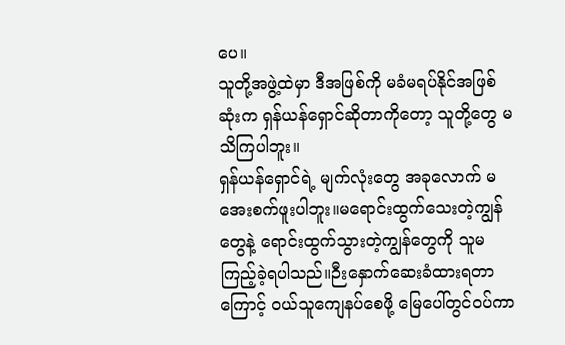ပေ။
သူတို့အဖွဲ့ထဲမှာ ဒီအဖြစ်ကို မခံမရပ်နိုင်အဖြစ်ဆုံးက ရှန်ယန်ရှောင်ဆိုတာကိုတော့ သူတို့တွေ မသိကြပါဘူး။
ရှန်ယန်ရှောင်ရဲ့ မျက်လုံးတွေ အခုလောက် မအေးစက်ဖူးပါဘူး။မရောင်းထွက်သေးတဲ့ကျွန်တွေနဲ့ ရောင်းထွက်သွားတဲ့ကျွန်တွေကို သူမကြည့်ခဲ့ရပါသည်။ဉီးနှောက်ဆေးခံထားရတာကြောင့် ဝယ်သူကျေနပ်စေဖို့ မြေပေါ်တွင်ဝပ်ကာ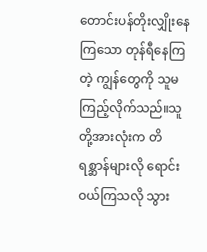တောင်းပန်တိုးလျှိုးနေကြသော တုန်ရီနေကြတဲ့ ကျွန်တွေကို သူမ ကြည့်လိုက်သည်။သူတို့အားလုံးက တိရစ္ဆာန်များလို ရောင်းဝယ်ကြသလို သွား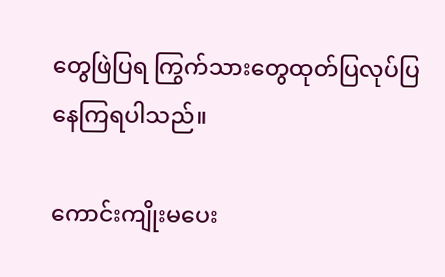တွေဖြဲပြရ ကြွက်သားတွေထုတ်ပြလုပ်ပြနေကြရပါသည်။

ကောင်းကျိုးမပေး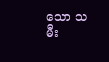သော သမီး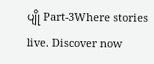ပျို Part-3Where stories live. Discover now